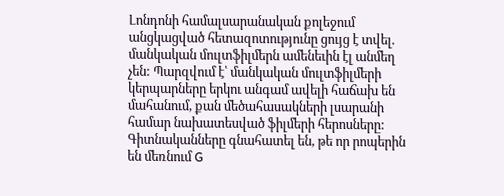Լոնդոնի համալսարանական քոլեջում անցկացված հետազոտությունը ցույց է տվել. մանկական մուլտֆիլմերն ամենեւին էլ անմեղ չեն: Պարզվում է՝ մանկական մուլտֆիլմերի կերպարները երկու անգամ ավելի հաճախ են մահանում, քան մեծահասակների լսարանի համար նախատեսված ֆիլմերի հերոսները:
Գիտնականները գնահատել են, թե որ րոպերին են մեռնում G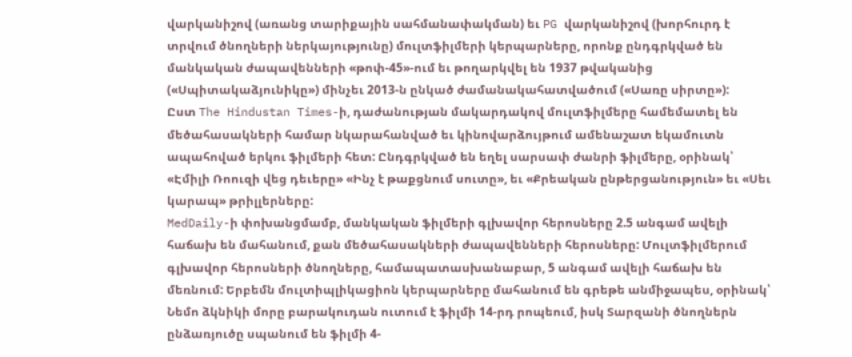վարկանիշով (առանց տարիքային սահմանափակման) եւ PG վարկանիշով (խորհուրդ է տրվում ծնողների ներկայությունը) մուլտֆիլմերի կերպարները, որոնք ընդգրկված են մանկական ժապավենների «թոփ-45»-ում եւ թողարկվել են 1937 թվականից («Սպիտակաձյունիկը») մինչեւ 2013-ն ընկած ժամանակահատվածում («Սառը սիրտը»):
Ըստ The Hindustan Times-ի, դաժանության մակարդակով մուլտֆիլմերը համեմատել են մեծահասակների համար նկարահանված եւ կինովարձույթում ամենաշատ եկամուտն ապահոված երկու ֆիլմերի հետ: Ընդգրկված են եղել սարսափ ժանրի ֆիլմերը, օրինակ՝ «Էմիլի Ռոուզի վեց դեւերը» «Ինչ է թաքցնում սուտը», եւ «Քրեական ընթերցանություն» եւ «Սեւ կարապ» թրիլլերները:
MedDaily-ի փոխանցմամբ, մանկական ֆիլմերի գլխավոր հերոսները 2.5 անգամ ավելի հաճախ են մահանում, քան մեծահասակների ժապավենների հերոսները: Մուլտֆիլմերում գլխավոր հերոսների ծնողները, համապատասխանաբար, 5 անգամ ավելի հաճախ են մեռնում: Երբեմն մուլտիպլիկացիոն կերպարները մահանում են գրեթե անմիջապես, օրինակ՝ Նեմո ձկնիկի մորը բարակուդան ուտում է ֆիլմի 14-րդ րոպեում, իսկ Տարզանի ծնողներն ընձառյուծը սպանում են ֆիլմի 4-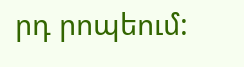րդ րոպեում: